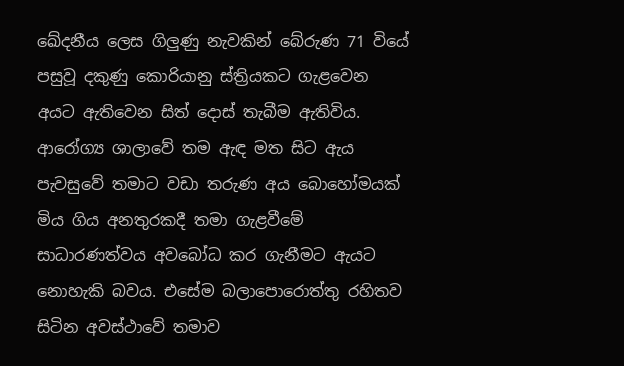ඛේදනීය ලෙස ගිලුණු නැවකින් බේරුණ 71 වියේ පසුවූ දකුණු කොරියානු ස්ත්‍රියකට ගැළවෙන අයට ඇතිවෙන සිත් දොස් තැබීම ඇතිවිය. ආරෝග්‍ය ශාලාවේ තම ඇඳ මත සිට ඇය පැවසුවේ තමාට වඩා තරුණ අය බොහෝමයක් මිය ගිය අනතුරකදී තමා ගැළවීමේ සාධාරණත්වය අවබෝධ කර ගැනීමට ඇයට නොහැකි බවය. එසේම බලාපොරොත්තු රහිතව සිටින අවස්ථාවේ තමාව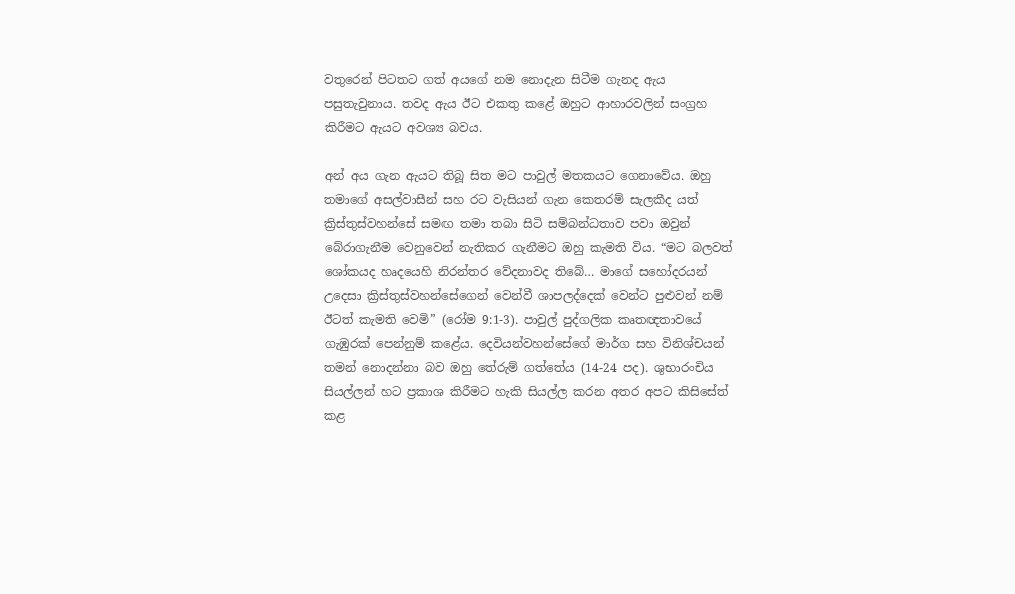වතුරෙන් පිටතට ගත් අයගේ නම නොදැන සිටීම ගැනද ඇය පසුතැවුනාය. තවද ඇය ඊට එකතු කළේ ඔහුට ආහාරවලින් සංග්‍රහ කිරීමට ඇයට අවශ්‍ය බවය.

අන් අය ගැන ඇයට තිබූ සිත මට පාවුල් මතකයට ගෙනාවේය. ඔහු තමාගේ අසල්වාසීන් සහ රට වැසියන් ගැන කෙතරම් සැලකීද යත් ක්‍රිස්තුස්වහන්සේ සමඟ තමා තබා සිටි සම්බන්ධතාව පවා ඔවුන් බේරාගැනීම වෙනුවෙන් නැතිකර ගැනීමට ඔහු කැමති විය. “මට බලවත් ශෝකයද හෘදයෙහි නිරන්තර වේදනාවද තිබේ… මාගේ සහෝදරයන් උදෙසා ක්‍රිස්තුස්වහන්සේගෙන් වෙන්වී ශාපලද්දෙක් වෙන්ට පුළුවන් නම් ඊටත් කැමති වෙමි” (රෝම 9:1-3). පාවුල් පුද්ගලික කෘතඥතාවයේ ගැඹුරක් පෙන්නුම් කළේය. දෙවියන්වහන්සේගේ මාර්ග සහ විනිශ්චයන් තමන් නොදන්නා බව ඔහු තේරුම් ගත්තේය (14-24 පද). ශුභාරංචිය සියල්ලන් හට ප්‍රකාශ කිරීමට හැකි සියල්ල කරන අතර අපට කිසිසේත් කළ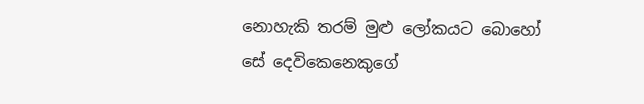නොහැකි තරම් මුළු ලෝකයට බොහෝ සේ දෙවිකෙනෙකුගේ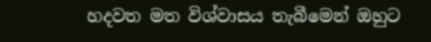හදවත මත විශ්වාසය තැබීමෙන් ඔහුට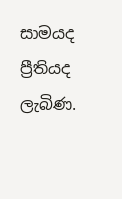සාමයද ප්‍රීතියද ලැබිණ.